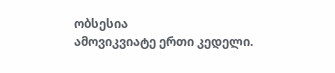ობსესია
ამოვიკვიატე ერთი კედელი.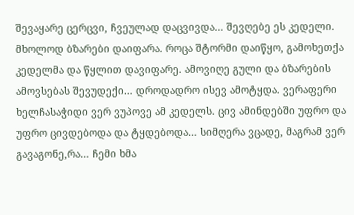შევაყარე ცერცვი, ჩვეულად დაცვივდა… შევღებე ეს კედელი. მხოლოდ ბზარები დაიფარა. როცა შტორმი დაიწყო, გამოხეთქა კედელმა და წყლით დავიფარე. ამოვიღე გული და ბზარების ამოვსებას შევუდექი… დროდადრო ისევ ამოტყდა. ვერაფერი ხელჩასაჭიდი ვერ ვუპოვე ამ კედელს. ცივ ამინდებში უფრო და უფრო ცივდებოდა და ტყდებოდა… სიმღერა ვცადე, მაგრამ ვერ გავაგონე,რა… ჩემი ხმა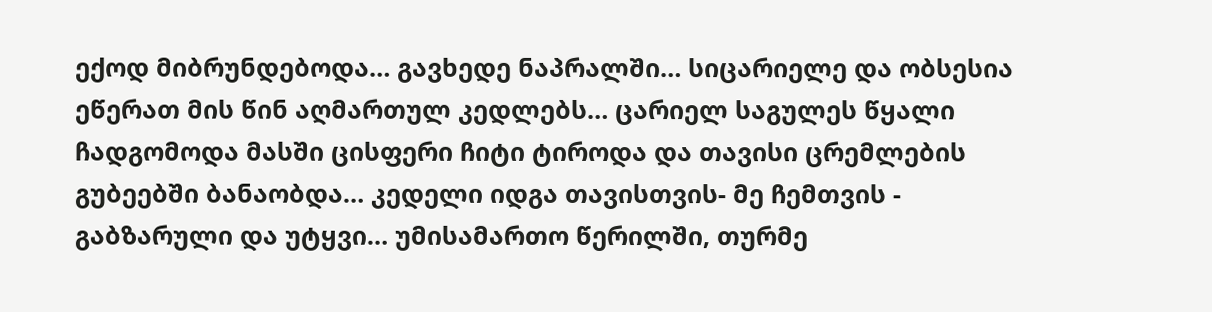ექოდ მიბრუნდებოდა… გავხედე ნაპრალში… სიცარიელე და ობსესია ეწერათ მის წინ აღმართულ კედლებს… ცარიელ საგულეს წყალი ჩადგომოდა მასში ცისფერი ჩიტი ტიროდა და თავისი ცრემლების გუბეებში ბანაობდა… კედელი იდგა თავისთვის- მე ჩემთვის - გაბზარული და უტყვი… უმისამართო წერილში, თურმე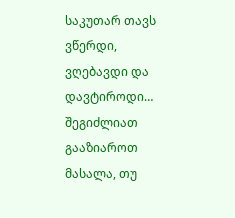საკუთარ თავს ვწერდი, ვღებავდი და დავტიროდი…
შეგიძლიათ გააზიაროთ მასალა, თუ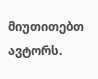მიუთითებთ ავტორს.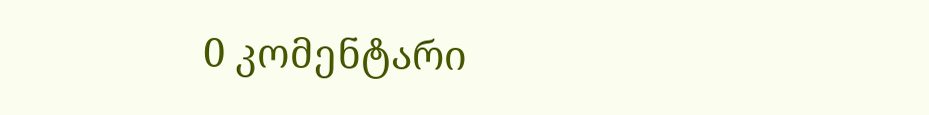0 კომენტარი